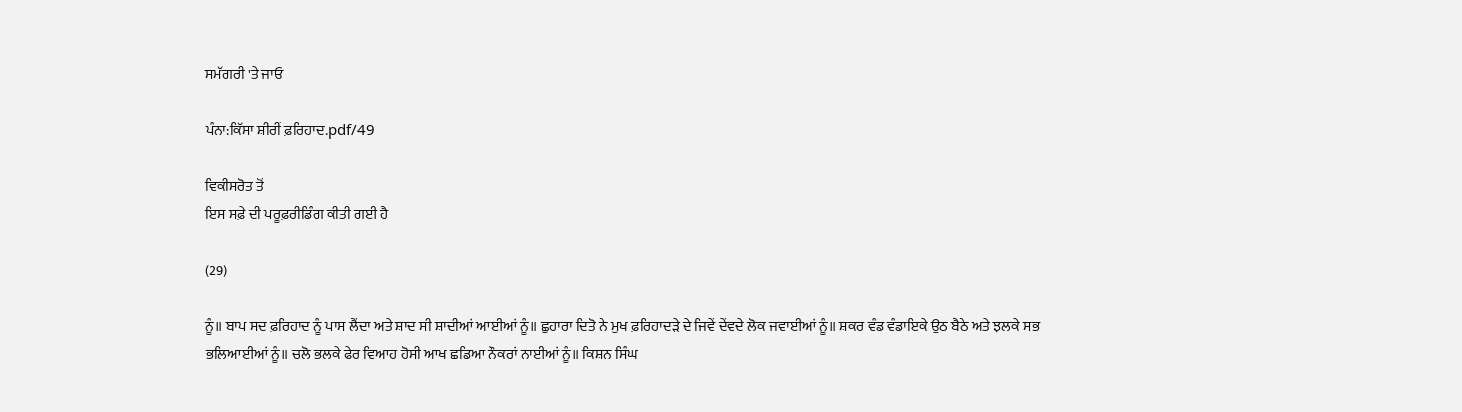ਸਮੱਗਰੀ 'ਤੇ ਜਾਓ

ਪੰਨਾ:ਕਿੱਸਾ ਸ਼ੀਰੀਂ ਫ਼ਰਿਹਾਦ.pdf/49

ਵਿਕੀਸਰੋਤ ਤੋਂ
ਇਸ ਸਫ਼ੇ ਦੀ ਪਰੂਫ਼ਰੀਡਿੰਗ ਕੀਤੀ ਗਈ ਹੈ

(29)

ਨੂੰ॥ ਬਾਪ ਸਦ ਫ਼ਰਿਹਾਦ ਨੂੰ ਪਾਸ ਲੈਂਦਾ ਅਤੇ ਸ਼ਾਦ ਸੀ ਸ਼ਾਦੀਆਂ ਆਈਆਂ ਨੂੰ॥ ਛੁਹਾਰਾ ਦਿਤੋ ਨੇ ਮੁਖ ਫ਼ਰਿਹਾਦੜੇ ਦੇ ਜਿਵੇਂ ਦੇਂਵਦੇ ਲੋਕ ਜਵਾਈਆਂ ਨੂੰ॥ ਸ਼ਕਰ ਵੰਡ ਵੰਡਾਇਕੇ ਉਠ ਬੈਠੇ ਅਤੇ ਝਲਕੇ ਸਭ ਭਲਿਆਈਆਂ ਨੂੰ॥ ਚਲੋ ਭਲਕੇ ਫੇਰ ਵਿਆਹ ਹੋਸੀ ਆਖ ਛਡਿਆ ਨੌਕਰਾਂ ਨਾਈਆਂ ਨੂੰ॥ ਕਿਸ਼ਨ ਸਿੰਘ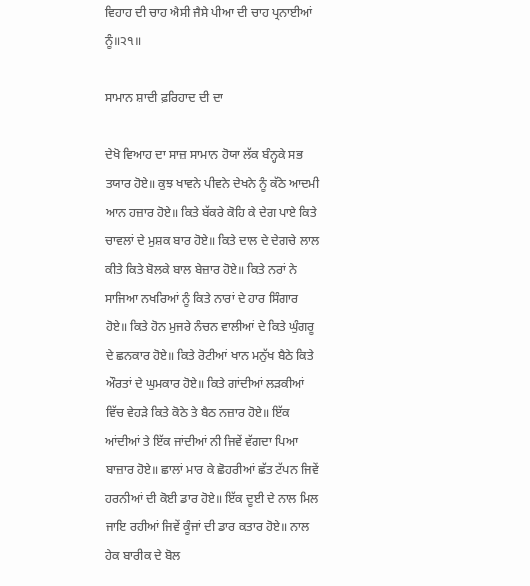ਵਿਹਾਹ ਦੀ ਚਾਹ ਐਸੀ ਜੈਸੇ ਪੀਆ ਦੀ ਚਾਹ ਪ੍ਰਨਾਈਆਂ ਨੂੰ॥੨੧॥

ਸਾਮਾਨ ਸ਼ਾਦੀ ਫ਼ਰਿਹਾਦ ਦੀ ਦਾ

ਦੇਖੋ ਵਿਆਹ ਦਾ ਸਾਜ਼ ਸਾਮਾਨ ਹੋਯਾ ਲੱਕ ਬੰਨ੍ਹਕੇ ਸਭ ਤਯਾਰ ਹੋਏ॥ ਕੁਝ ਖਾਵਨੇ ਪੀਵਨੇ ਦੇਖਨੇ ਨੂੰ ਕੱਠੇ ਆਦਮੀ ਆਨ ਹਜ਼ਾਰ ਹੋਏ॥ ਕਿਤੇ ਬੱਕਰੇ ਕੋਹਿ ਕੇ ਦੇਗ ਪਾਏ ਕਿਤੇ ਚਾਵਲਾਂ ਦੇ ਮੁਸ਼ਕ ਬਾਰ ਹੋਏ॥ ਕਿਤੇ ਦਾਲ ਦੇ ਦੇਗਚੇ ਲਾਲ ਕੀਤੇ ਕਿਤੇ ਬੋਲਕੇ ਬਾਲ ਬੇਜ਼ਾਰ ਹੋਏ॥ ਕਿਤੇ ਨਰਾਂ ਨੇ ਸਾਜਿਆ ਨਖਰਿਆਂ ਨੂੰ ਕਿਤੇ ਨਾਰਾਂ ਦੇ ਹਾਰ ਸਿੰਗਾਰ ਹੋਏ॥ ਕਿਤੇ ਹੋਨ ਮੁਜਰੇ ਨੰਚਨ ਵਾਲੀਆਂ ਦੇ ਕਿਤੇ ਘੁੰਗਰੂ ਦੇ ਛਨਕਾਰ ਹੋਏ॥ ਕਿਤੇ ਰੋਟੀਆਂ ਖਾਨ ਮਨੁੱਖ ਬੈਠੇ ਕਿਤੇ ਔਰਤਾਂ ਦੇ ਘੁਮਕਾਰ ਹੋਏ॥ ਕਿਤੇ ਗਾਂਦੀਆਂ ਲੜਕੀਆਂ ਵਿੱਚ ਵੇਹੜੇ ਕਿਤੇ ਕੋਠੇ ਤੇ ਬੈਠ ਨਜ਼ਾਰ ਹੋਏ॥ ਇੱਕ ਆਂਦੀਆਂ ਤੇ ਇੱਕ ਜਾਂਦੀਆਂ ਨੀ ਜਿਵੇਂ ਵੱਗਦਾ ਪਿਆ ਬਾਜ਼ਾਰ ਹੋਏ॥ ਛਾਲਾਂ ਮਾਰ ਕੇ ਛੋਹਰੀਆਂ ਛੱਤ ਟੱਪਨ ਜਿਵੇਂ ਹਰਨੀਆਂ ਦੀ ਕੋਈ ਡਾਰ ਹੋਏ॥ ਇੱਕ ਦੂਈ ਦੇ ਨਾਲ ਮਿਲ ਜਾਇ ਰਹੀਆਂ ਜਿਵੇਂ ਕੂੰਜਾਂ ਦੀ ਡਾਰ ਕਤਾਰ ਹੋਏ॥ ਨਾਲ ਹੇਕ ਬਾਰੀਕ ਦੇ ਬੋਲ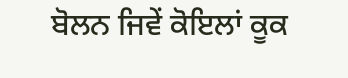ਬੋਲਨ ਜਿਵੇਂ ਕੋਇਲਾਂ ਕੂਕ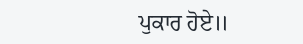ਪੁਕਾਰ ਹੋਏ॥